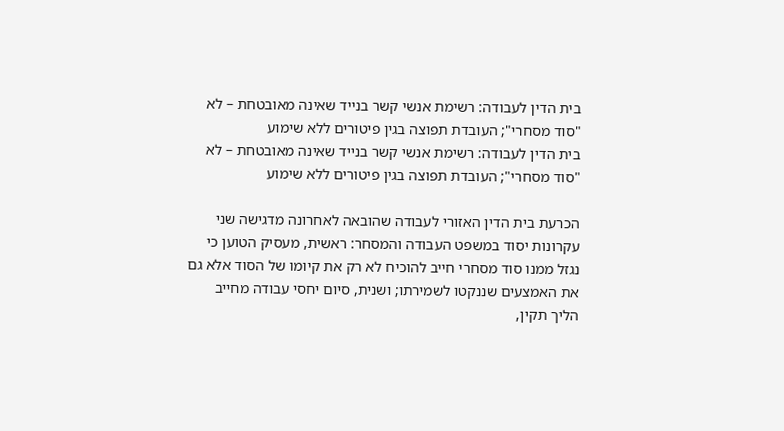בית הדין לעבודה: רשימת אנשי קשר בנייד שאינה מאובטחת – לא "סוד מסחרי"; העובדת תפוצה בגין פיטורים ללא שימוע
בית הדין לעבודה: רשימת אנשי קשר בנייד שאינה מאובטחת – לא "סוד מסחרי"; העובדת תפוצה בגין פיטורים ללא שימוע

הכרעת בית הדין האזורי לעבודה שהובאה לאחרונה מדגישה שני עקרונות יסוד במשפט העבודה והמסחר: ראשית, מעסיק הטוען כי נגזל ממנו סוד מסחרי חייב להוכיח לא רק את קיומו של הסוד אלא גם את האמצעים שננקטו לשמירתו; ושנית, סיום יחסי עבודה מחייב הליך תקין,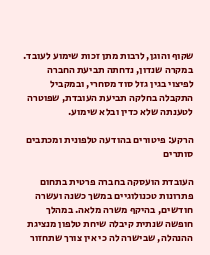שקוף והוגן, לרבות מתן זכות שימוע לעובד. במקרה שנדון, נדחתה תביעת החברה לפיצוי בגין גזל סוד מסחרי, ובמקביל התקבלה בחלקה תביעת העובדת, שפוטרה לטענתה שלא כדין ובלא שימוע.

הרקע: פיטורים בהודעה טלפונית ומכתבים סותרים

העובדת הועסקה בחברה פרטית בתחום פתרונות טכנולוגיים במשך כשנה ועשרה חודשים, בהיקף משרה מלאה. במהלך חופשה שנתית קיבלה שיחת טלפון מנציגת ההנהלה, שבישרה לה כי אין צורך שתחזור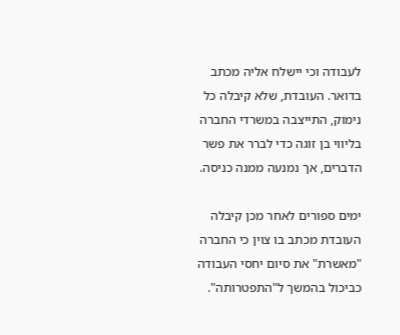לעבודה וכי יישלח אליה מכתב בדואר. העובדת, שלא קיבלה כל נימוק, התייצבה במשרדי החברה בליווי בן זוגה כדי לברר את פשר הדברים, אך נמנעה ממנה כניסה.

ימים ספורים לאחר מכן קיבלה העובדת מכתב בו צוין כי החברה "מאשרת" את סיום יחסי העבודה כביכול בהמשך ל"התפטרותה".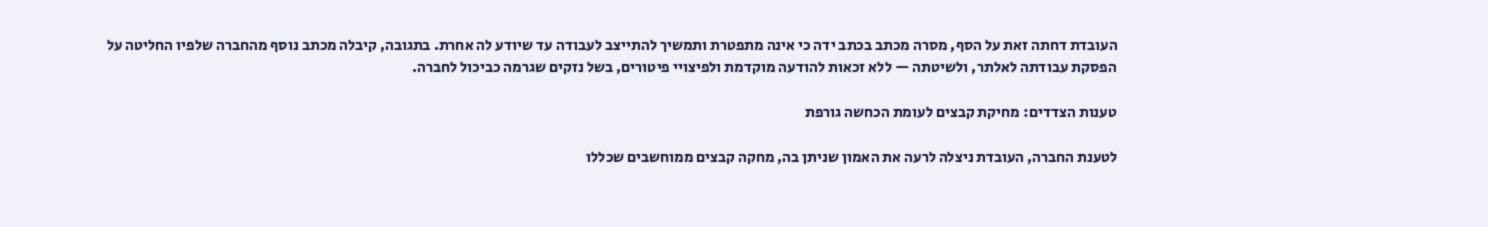העובדת דחתה זאת על הסף, מסרה מכתב בכתב ידה כי אינה מתפטרת ותמשיך להתייצב לעבודה עד שיודע לה אחרת. בתגובה, קיבלה מכתב נוסף מהחברה שלפיו החליטה על הפסקת עבודתה לאלתר, ולשיטתה — ללא זכאות להודעה מוקדמת ולפיצויי פיטורים, בשל נזקים שגרמה כביכול לחברה.

טענות הצדדים: מחיקת קבצים לעומת הכחשה גורפת

לטענת החברה, העובדת ניצלה לרעה את האמון שניתן בה, מחקה קבצים ממוחשבים שכללו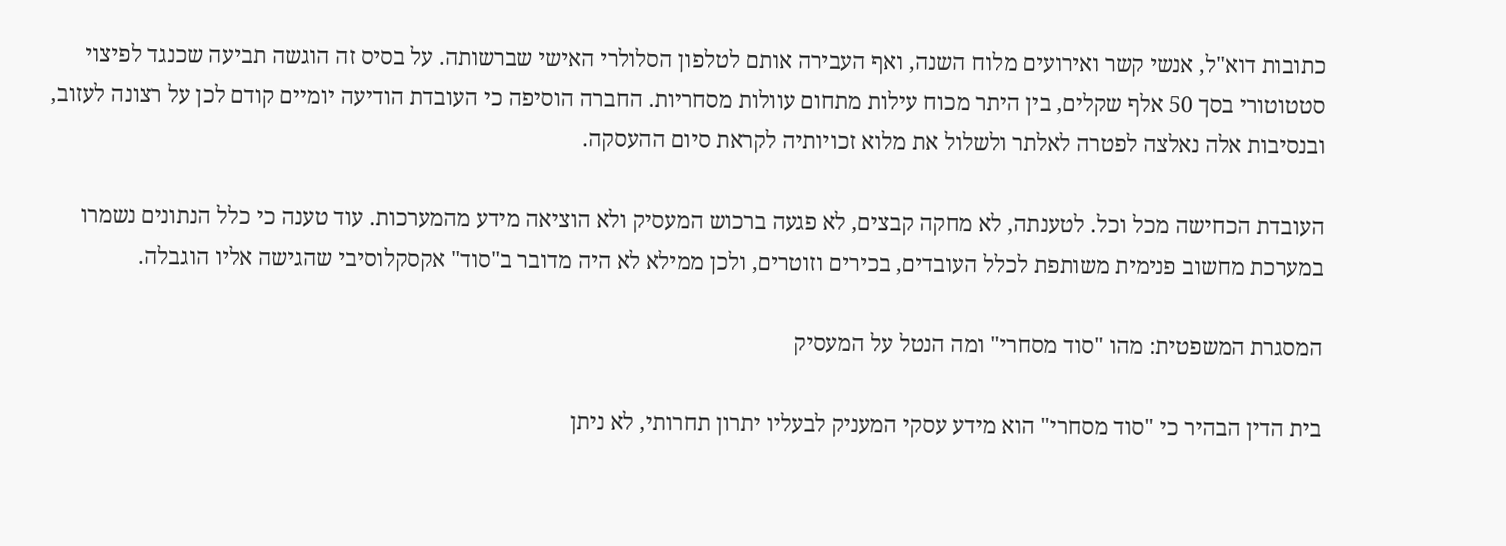כתובות דוא"ל, אנשי קשר ואירועים מלוח השנה, ואף העבירה אותם לטלפון הסלולרי האישי שברשותה. על בסיס זה הוגשה תביעה שכנגד לפיצוי סטטוטורי בסך 50 אלף שקלים, בין היתר מכוח עילות מתחום עוולות מסחריות. החברה הוסיפה כי העובדת הודיעה יומיים קודם לכן על רצונה לעזוב, ובנסיבות אלה נאלצה לפטרה לאלתר ולשלול את מלוא זכויותיה לקראת סיום ההעסקה.

העובדת הכחישה מכל וכל. לטענתה, לא מחקה קבצים, לא פגעה ברכוש המעסיק ולא הוציאה מידע מהמערכות. עוד טענה כי כלל הנתונים נשמרו במערכת מחשוב פנימית משותפת לכלל העובדים, בכירים וזוטרים, ולכן ממילא לא היה מדובר ב"סוד" אקסקלוסיבי שהגישה אליו הוגבלה.

המסגרת המשפטית: מהו "סוד מסחרי" ומה הנטל על המעסיק

בית הדין הבהיר כי "סוד מסחרי" הוא מידע עסקי המעניק לבעליו יתרון תחרותי, לא ניתן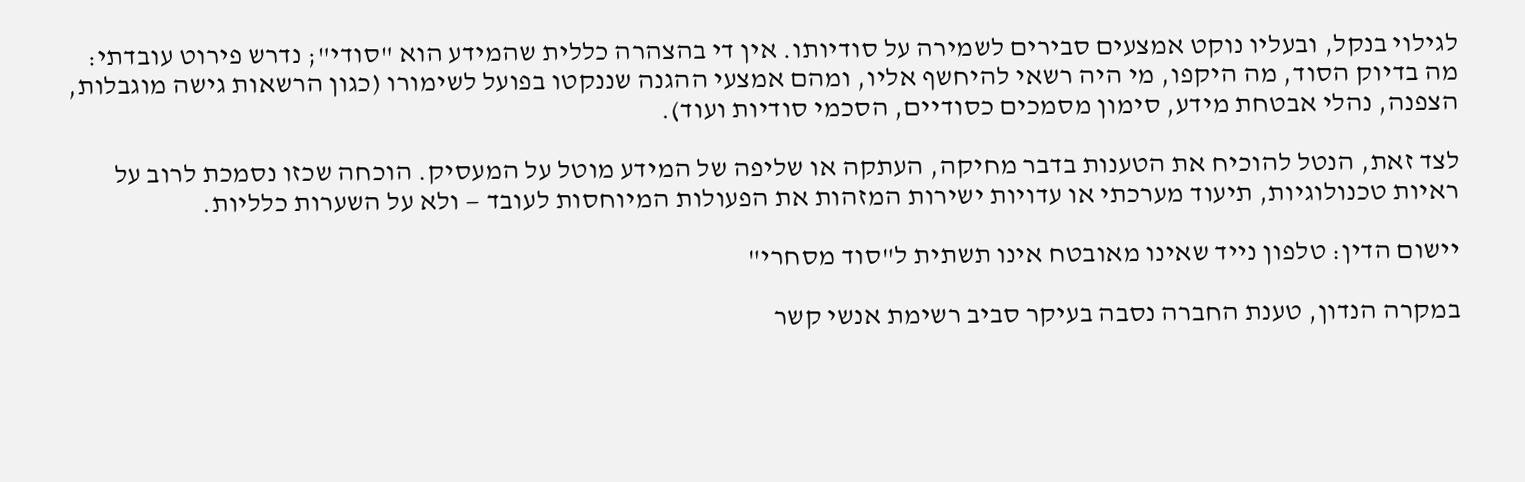לגילוי בנקל, ובעליו נוקט אמצעים סבירים לשמירה על סודיותו. אין די בהצהרה כללית שהמידע הוא "סודי"; נדרש פירוט עובדתי: מה בדיוק הסוד, מה היקפו, מי היה רשאי להיחשף אליו, ומהם אמצעי ההגנה שננקטו בפועל לשימורו (כגון הרשאות גישה מוגבלות, הצפנה, נהלי אבטחת מידע, סימון מסמכים כסודיים, הסכמי סודיות ועוד).

לצד זאת, הנטל להוכיח את הטענות בדבר מחיקה, העתקה או שליפה של המידע מוטל על המעסיק. הוכחה שכזו נסמכת לרוב על ראיות טכנולוגיות, תיעוד מערכתי או עדויות ישירות המזהות את הפעולות המיוחסות לעובד — ולא על השערות כלליות.

יישום הדין: טלפון נייד שאינו מאובטח אינו תשתית ל"סוד מסחרי"

במקרה הנדון, טענת החברה נסבה בעיקר סביב רשימת אנשי קשר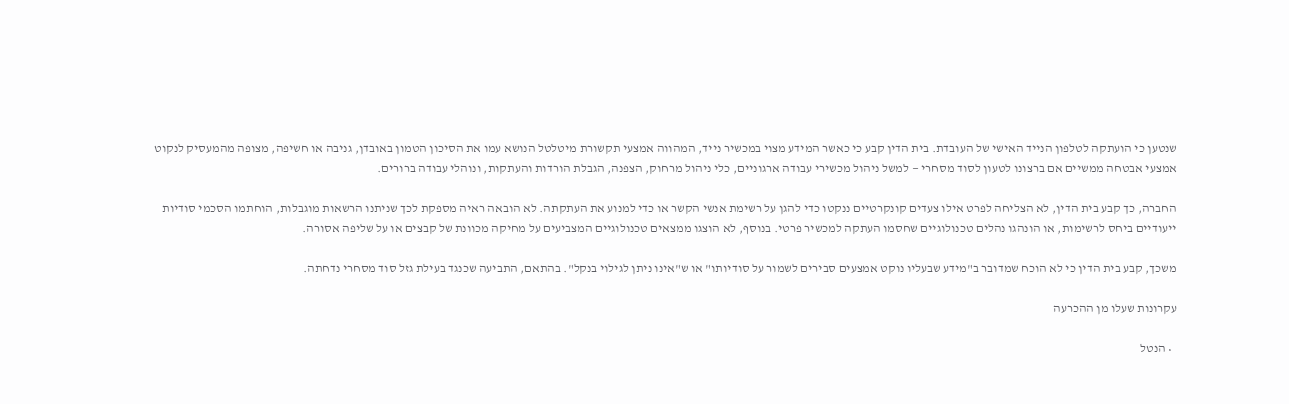שנטען כי הועתקה לטלפון הנייד האישי של העובדת. בית הדין קבע כי כאשר המידע מצוי במכשיר נייד, המהווה אמצעי תקשורת מיטלטל הנושא עמו את הסיכון הטמון באובדן, גניבה או חשיפה, מצופה מהמעסיק לנקוט אמצעי אבטחה ממשיים אם ברצונו לטעון לסוד מסחרי — למשל ניהול מכשירי עבודה ארגוניים, כלי ניהול מרחוק, הצפנה, הגבלת הורדות והעתקות, ונוהלי עבודה ברורים.

החברה, כך קבע בית הדין, לא הצליחה לפרט אילו צעדים קונקרטיים ננקטו כדי להגן על רשימת אנשי הקשר או כדי למנוע את העתקתה. לא הובאה ראיה מספקת לכך שניתנו הרשאות מוגבלות, הוחתמו הסכמי סודיות ייעודיים ביחס לרשימות, או הונהגו נהלים טכנולוגיים שחסמו העתקה למכשיר פרטי. בנוסף, לא הוצגו ממצאים טכנולוגיים המצביעים על מחיקה מכוונת של קבצים או על שליפה אסורה.

משכך, קבע בית הדין כי לא הוכח שמדובר ב"מידע שבעליו נוקט אמצעים סבירים לשמור על סודיותו" או ש"אינו ניתן לגילוי בנקל". בהתאם, התביעה שכנגד בעילת גזל סוד מסחרי נדחתה.

עקרונות שעלו מן ההכרעה

  • הנטל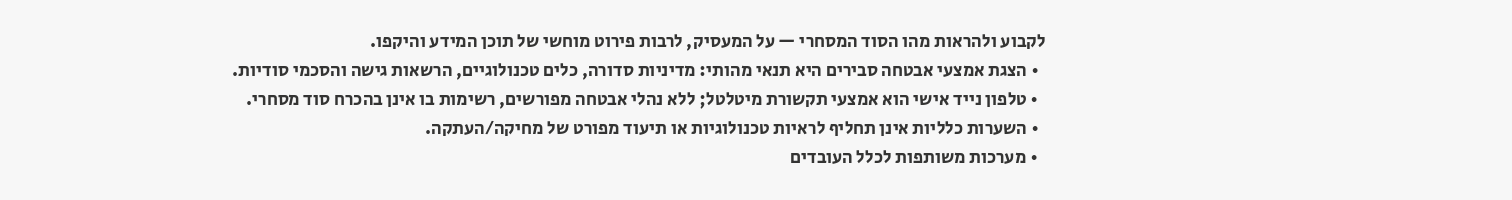לקבוע ולהראות מהו הסוד המסחרי — על המעסיק, לרבות פירוט מוחשי של תוכן המידע והיקפו.
  • הצגת אמצעי אבטחה סבירים היא תנאי מהותי: מדיניות סדורה, כלים טכנולוגיים, הרשאות גישה והסכמי סודיות.
  • טלפון נייד אישי הוא אמצעי תקשורת מיטלטל; ללא נהלי אבטחה מפורשים, רשימות בו אינן בהכרח סוד מסחרי.
  • השערות כלליות אינן תחליף לראיות טכנולוגיות או תיעוד מפורט של מחיקה/העתקה.
  • מערכות משותפות לכלל העובדים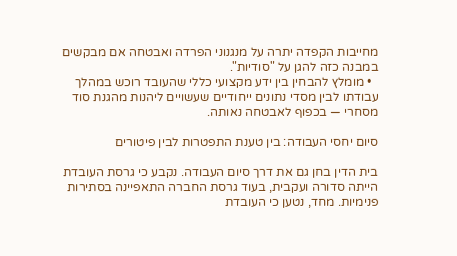מחייבות הקפדה יתרה על מנגנוני הפרדה ואבטחה אם מבקשים במבנה כזה להגן על "סודיות".
  • מומלץ להבחין בין ידע מקצועי כללי שהעובד רוכש במהלך עבודתו לבין מסדי נתונים ייחודיים שעשויים ליהנות מהגנת סוד מסחרי — בכפוף לאבטחה נאותה.

סיום יחסי העבודה: בין טענת התפטרות לבין פיטורים

בית הדין בחן גם את דרך סיום העבודה. נקבע כי גרסת העובדת הייתה סדורה ועקבית, בעוד גרסת החברה התאפיינה בסתירות פנימיות. מחד, נטען כי העובדת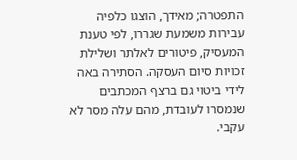התפטרה; מאידך, הוצגו כלפיה עבירות משמעת שגררו, לפי טענת המעסיק, פיטורים לאלתר ושלילת זכויות סיום העסקה. הסתירה באה לידי ביטוי גם ברצף המכתבים שנמסרו לעובדת, מהם עלה מסר לא עקבי.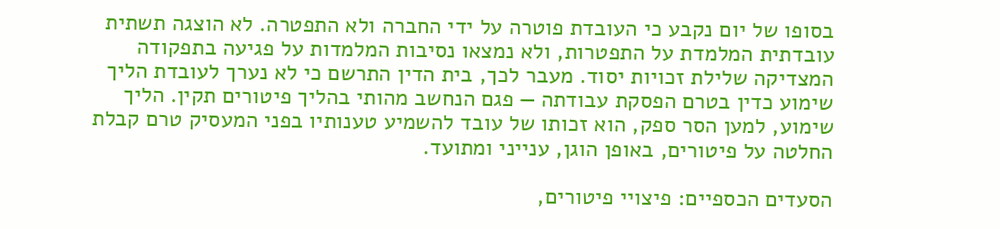בסופו של יום נקבע כי העובדת פוטרה על ידי החברה ולא התפטרה. לא הוצגה תשתית עובדתית המלמדת על התפטרות, ולא נמצאו נסיבות המלמדות על פגיעה בתפקודה המצדיקה שלילת זכויות יסוד. מעבר לכך, בית הדין התרשם כי לא נערך לעובדת הליך שימוע כדין בטרם הפסקת עבודתה — פגם הנחשב מהותי בהליך פיטורים תקין. הליך שימוע, למען הסר ספק, הוא זכותו של עובד להשמיע טענותיו בפני המעסיק טרם קבלת החלטה על פיטורים, באופן הוגן, ענייני ומתועד.

הסעדים הכספיים: פיצויי פיטורים,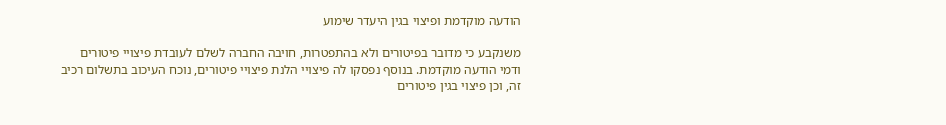הודעה מוקדמת ופיצוי בגין היעדר שימוע

משנקבע כי מדובר בפיטורים ולא בהתפטרות, חויבה החברה לשלם לעובדת פיצויי פיטורים ודמי הודעה מוקדמת. בנוסף נפסקו לה פיצויי הלנת פיצויי פיטורים, נוכח העיכוב בתשלום רכיב זה, וכן פיצוי בגין פיטורים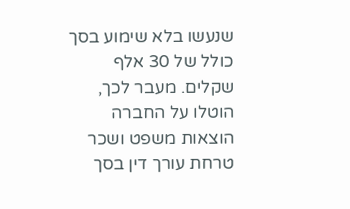שנעשו בלא שימוע בסך כולל של 30 אלף שקלים. מעבר לכך, הוטלו על החברה הוצאות משפט ושכר טרחת עורך דין בסך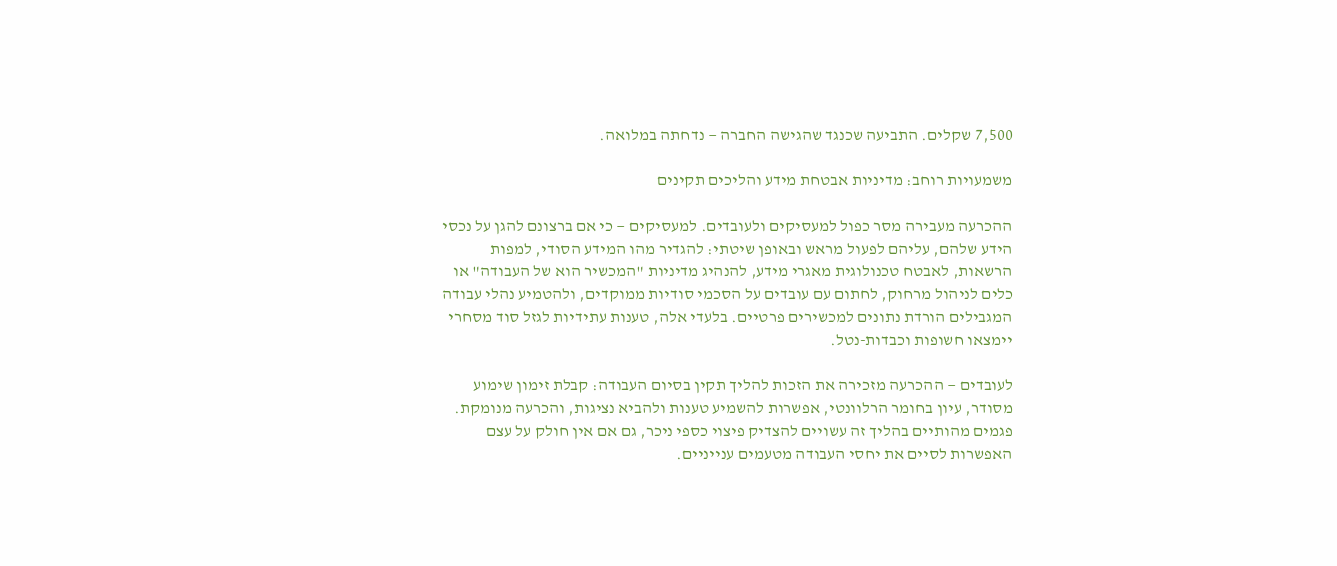7,500 שקלים. התביעה שכנגד שהגישה החברה — נדחתה במלואה.

משמעויות רוחב: מדיניות אבטחת מידע והליכים תקינים

ההכרעה מעבירה מסר כפול למעסיקים ולעובדים. למעסיקים — כי אם ברצונם להגן על נכסי הידע שלהם, עליהם לפעול מראש ובאופן שיטתי: להגדיר מהו המידע הסודי, למפות הרשאות, לאבטח טכנולוגית מאגרי מידע, להנהיג מדיניות "המכשיר הוא של העבודה" או כלים לניהול מרחוק, לחתום עם עובדים על הסכמי סודיות ממוקדים, ולהטמיע נהלי עבודה המגבילים הורדת נתונים למכשירים פרטיים. בלעדי אלה, טענות עתידיות לגזל סוד מסחרי יימצאו חשופות וכבדות-נטל.

לעובדים — ההכרעה מזכירה את הזכות להליך תקין בסיום העבודה: קבלת זימון שימוע מסודר, עיון בחומר הרלוונטי, אפשרות להשמיע טענות ולהביא נציגות, והכרעה מנומקת. פגמים מהותיים בהליך זה עשויים להצדיק פיצוי כספי ניכר, גם אם אין חולק על עצם האפשרות לסיים את יחסי העבודה מטעמים ענייניים.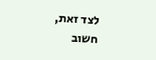לצד זאת, חשוב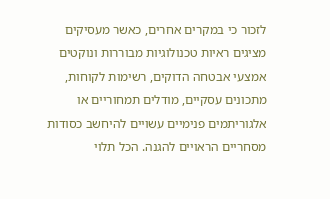לזכור כי במקרים אחרים, כאשר מעסיקים מציגים ראיות טכנולוגיות מבוררות ונוקטים אמצעי אבטחה הדוקים, רשימות לקוחות, מתכונים עסקיים, מודלים תמחוריים או אלגוריתמים פנימיים עשויים להיחשב כסודות מסחריים הראויים להגנה. הכל תלוי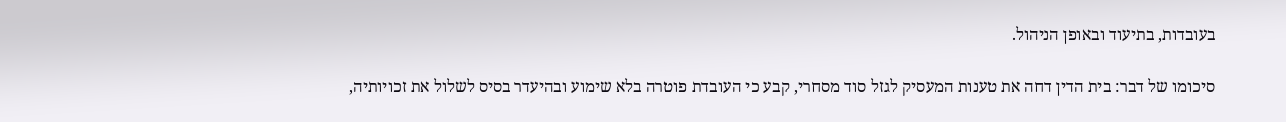בעובדות, בתיעוד ובאופן הניהול.

סיכומו של דבר: בית הדין דחה את טענות המעסיק לגזל סוד מסחרי, קבע כי העובדת פוטרה בלא שימוע ובהיעדר בסיס לשלול את זכויותיה,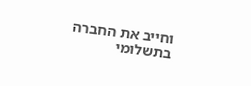וחייב את החברה בתשלומי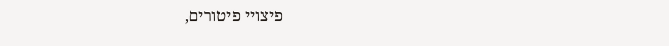פיצויי פיטורים,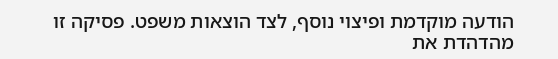הודעה מוקדמת ופיצוי נוסף, לצד הוצאות משפט. פסיקה זו מהדהדת את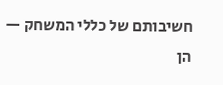חשיבותם של כללי המשחק — הן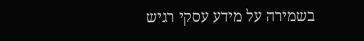בשמירה על מידע עסקי רגיש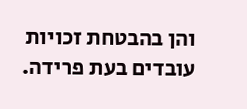והן בהבטחת זכויות עובדים בעת פרידה.